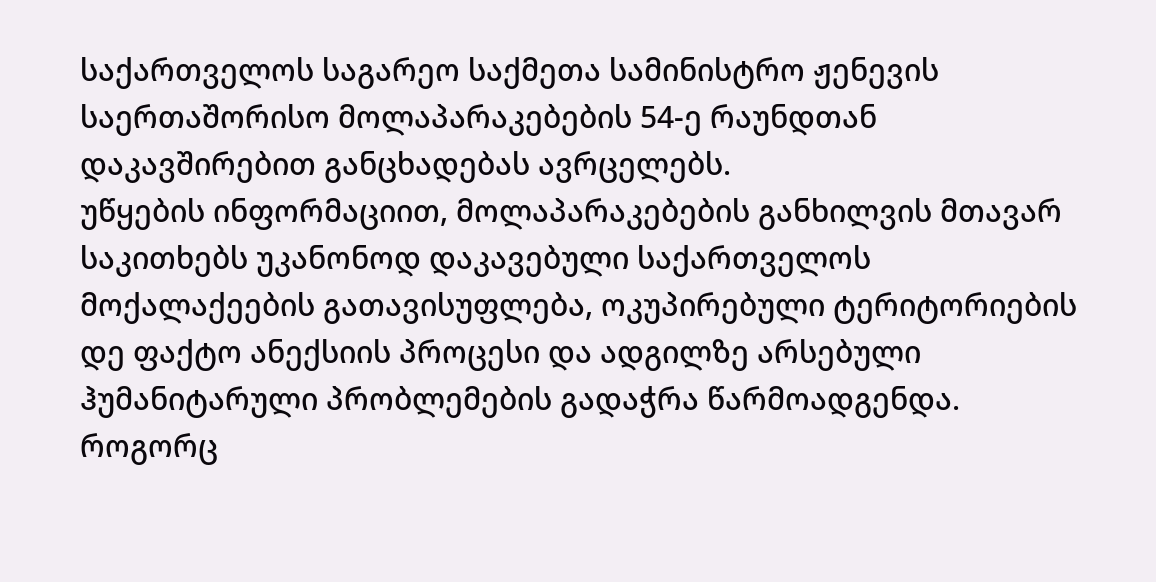საქართველოს საგარეო საქმეთა სამინისტრო ჟენევის საერთაშორისო მოლაპარაკებების 54-ე რაუნდთან დაკავშირებით განცხადებას ავრცელებს.
უწყების ინფორმაციით, მოლაპარაკებების განხილვის მთავარ საკითხებს უკანონოდ დაკავებული საქართველოს მოქალაქეების გათავისუფლება, ოკუპირებული ტერიტორიების დე ფაქტო ანექსიის პროცესი და ადგილზე არსებული ჰუმანიტარული პრობლემების გადაჭრა წარმოადგენდა.
როგორც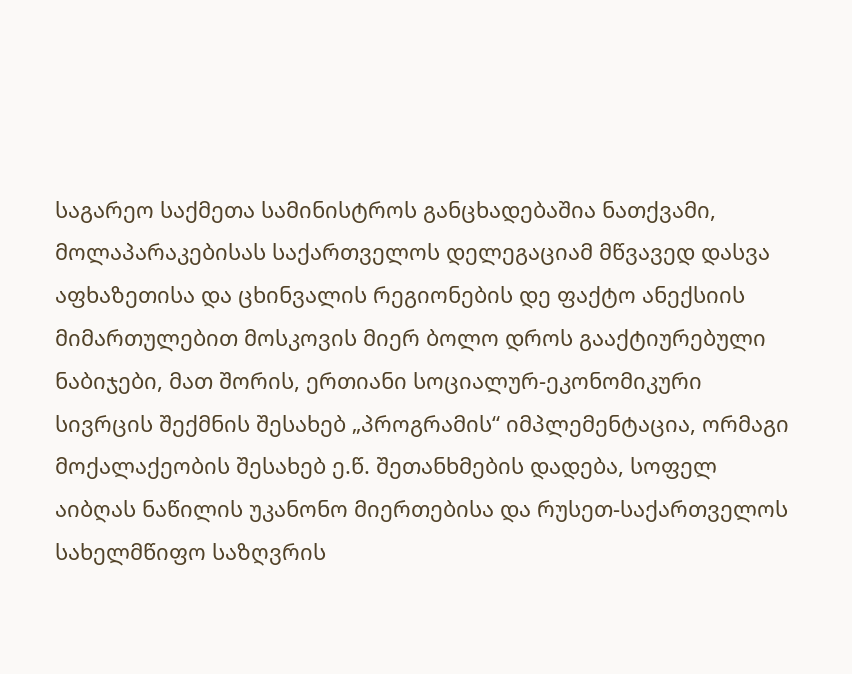საგარეო საქმეთა სამინისტროს განცხადებაშია ნათქვამი, მოლაპარაკებისას საქართველოს დელეგაციამ მწვავედ დასვა აფხაზეთისა და ცხინვალის რეგიონების დე ფაქტო ანექსიის მიმართულებით მოსკოვის მიერ ბოლო დროს გააქტიურებული ნაბიჯები, მათ შორის, ერთიანი სოციალურ-ეკონომიკური სივრცის შექმნის შესახებ „პროგრამის“ იმპლემენტაცია, ორმაგი მოქალაქეობის შესახებ ე.წ. შეთანხმების დადება, სოფელ აიბღას ნაწილის უკანონო მიერთებისა და რუსეთ-საქართველოს სახელმწიფო საზღვრის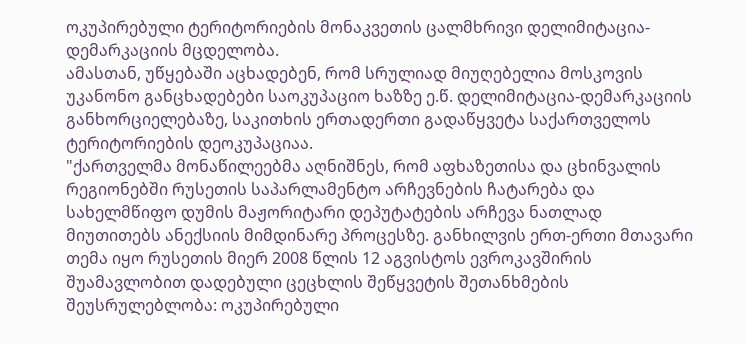ოკუპირებული ტერიტორიების მონაკვეთის ცალმხრივი დელიმიტაცია-დემარკაციის მცდელობა.
ამასთან, უწყებაში აცხადებენ, რომ სრულიად მიუღებელია მოსკოვის უკანონო განცხადებები საოკუპაციო ხაზზე ე.წ. დელიმიტაცია-დემარკაციის განხორციელებაზე, საკითხის ერთადერთი გადაწყვეტა საქართველოს ტერიტორიების დეოკუპაციაა.
"ქართველმა მონაწილეებმა აღნიშნეს, რომ აფხაზეთისა და ცხინვალის რეგიონებში რუსეთის საპარლამენტო არჩევნების ჩატარება და სახელმწიფო დუმის მაჟორიტარი დეპუტატების არჩევა ნათლად მიუთითებს ანექსიის მიმდინარე პროცესზე. განხილვის ერთ-ერთი მთავარი თემა იყო რუსეთის მიერ 2008 წლის 12 აგვისტოს ევროკავშირის შუამავლობით დადებული ცეცხლის შეწყვეტის შეთანხმების შეუსრულებლობა: ოკუპირებული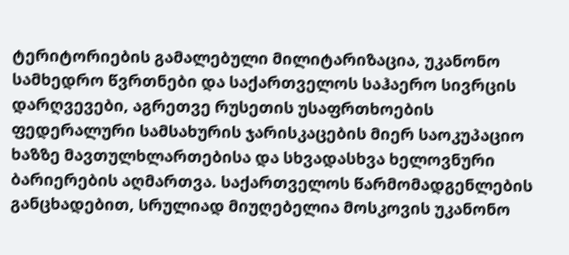ტერიტორიების გამალებული მილიტარიზაცია, უკანონო სამხედრო წვრთნები და საქართველოს საჰაერო სივრცის დარღვევები, აგრეთვე რუსეთის უსაფრთხოების ფედერალური სამსახურის ჯარისკაცების მიერ საოკუპაციო ხაზზე მავთულხლართებისა და სხვადასხვა ხელოვნური ბარიერების აღმართვა. საქართველოს წარმომადგენლების განცხადებით, სრულიად მიუღებელია მოსკოვის უკანონო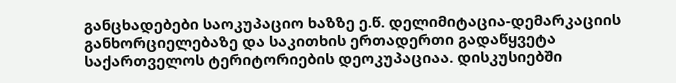განცხადებები საოკუპაციო ხაზზე ე.წ. დელიმიტაცია-დემარკაციის განხორციელებაზე და საკითხის ერთადერთი გადაწყვეტა საქართველოს ტერიტორიების დეოკუპაციაა. დისკუსიებში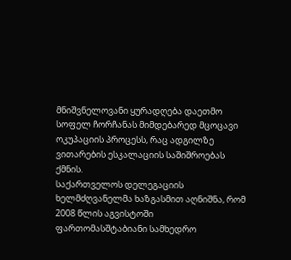მნიშვნელოვანი ყურადღება დაეთმო სოფელ ჩორჩანას მიმდებარედ მცოცავი ოკუპაციის პროცესს, რაც ადგილზე ვითარების ესკალაციის საშიშროებას ქმნის.
საქართველოს დელეგაციის ხელმძღვანელმა ხაზგასმით აღნიშნა, რომ 2008 წლის აგვისტოში ფართომასშტაბიანი სამხედრო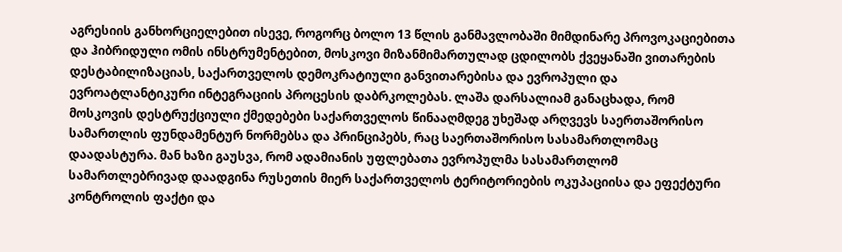აგრესიის განხორციელებით ისევე, როგორც ბოლო 13 წლის განმავლობაში მიმდინარე პროვოკაციებითა და ჰიბრიდული ომის ინსტრუმენტებით, მოსკოვი მიზანმიმართულად ცდილობს ქვეყანაში ვითარების დესტაბილიზაციას, საქართველოს დემოკრატიული განვითარებისა და ევროპული და ევროატლანტიკური ინტეგრაციის პროცესის დაბრკოლებას. ლაშა დარსალიამ განაცხადა, რომ მოსკოვის დესტრუქციული ქმედებები საქართველოს წინააღმდეგ უხეშად არღვევს საერთაშორისო სამართლის ფუნდამენტურ ნორმებსა და პრინციპებს, რაც საერთაშორისო სასამართლომაც დაადასტურა. მან ხაზი გაუსვა, რომ ადამიანის უფლებათა ევროპულმა სასამართლომ სამართლებრივად დაადგინა რუსეთის მიერ საქართველოს ტერიტორიების ოკუპაციისა და ეფექტური კონტროლის ფაქტი და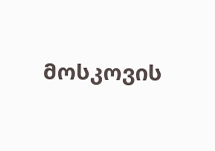მოსკოვის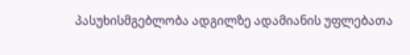პასუხისმგებლობა ადგილზე ადამიანის უფლებათა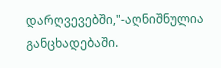დარღვევებში,"-აღნიშნულია განცხადებაში.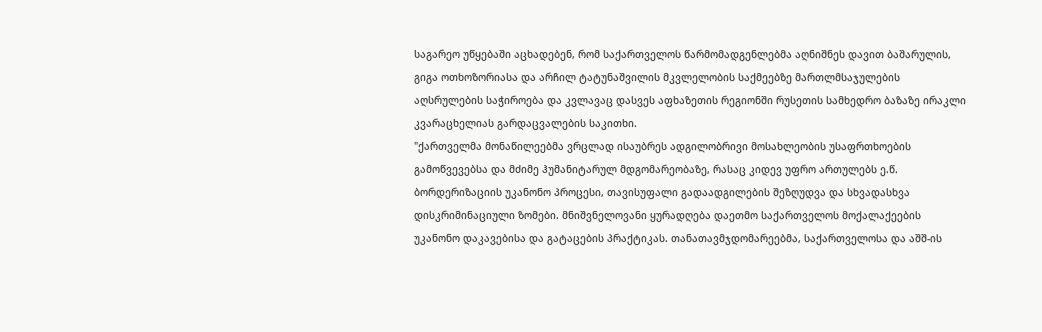საგარეო უწყებაში აცხადებენ, რომ საქართველოს წარმომადგენლებმა აღნიშნეს დავით ბაშარულის, გიგა ოთხოზორიასა და არჩილ ტატუნაშვილის მკვლელობის საქმეებზე მართლმსაჯულების აღსრულების საჭიროება და კვლავაც დასვეს აფხაზეთის რეგიონში რუსეთის სამხედრო ბაზაზე ირაკლი კვარაცხელიას გარდაცვალების საკითხი.
"ქართველმა მონაწილეებმა ვრცლად ისაუბრეს ადგილობრივი მოსახლეობის უსაფრთხოების გამოწვევებსა და მძიმე ჰუმანიტარულ მდგომარეობაზე, რასაც კიდევ უფრო ართულებს ე.წ. ბორდერიზაციის უკანონო პროცესი, თავისუფალი გადაადგილების შეზღუდვა და სხვადასხვა დისკრიმინაციული ზომები. მნიშვნელოვანი ყურადღება დაეთმო საქართველოს მოქალაქეების უკანონო დაკავებისა და გატაცების პრაქტიკას. თანათავმჯდომარეებმა, საქართველოსა და აშშ-ის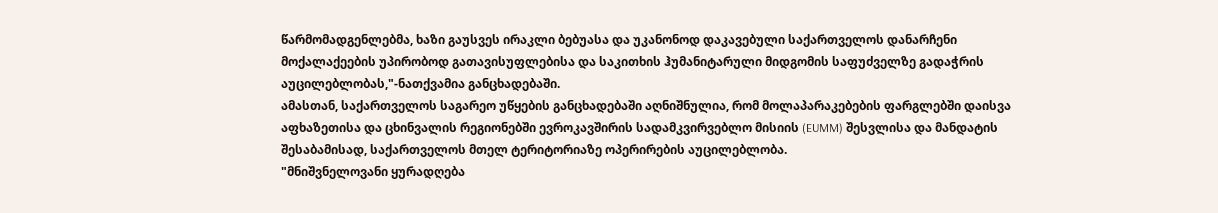წარმომადგენლებმა, ხაზი გაუსვეს ირაკლი ბებუასა და უკანონოდ დაკავებული საქართველოს დანარჩენი მოქალაქეების უპირობოდ გათავისუფლებისა და საკითხის ჰუმანიტარული მიდგომის საფუძველზე გადაჭრის აუცილებლობას,"-ნათქვამია განცხადებაში.
ამასთან, საქართველოს საგარეო უწყების განცხადებაში აღნიშნულია, რომ მოლაპარაკებების ფარგლებში დაისვა აფხაზეთისა და ცხინვალის რეგიონებში ევროკავშირის სადამკვირვებლო მისიის (EUMM) შესვლისა და მანდატის შესაბამისად, საქართველოს მთელ ტერიტორიაზე ოპერირების აუცილებლობა.
"მნიშვნელოვანი ყურადღება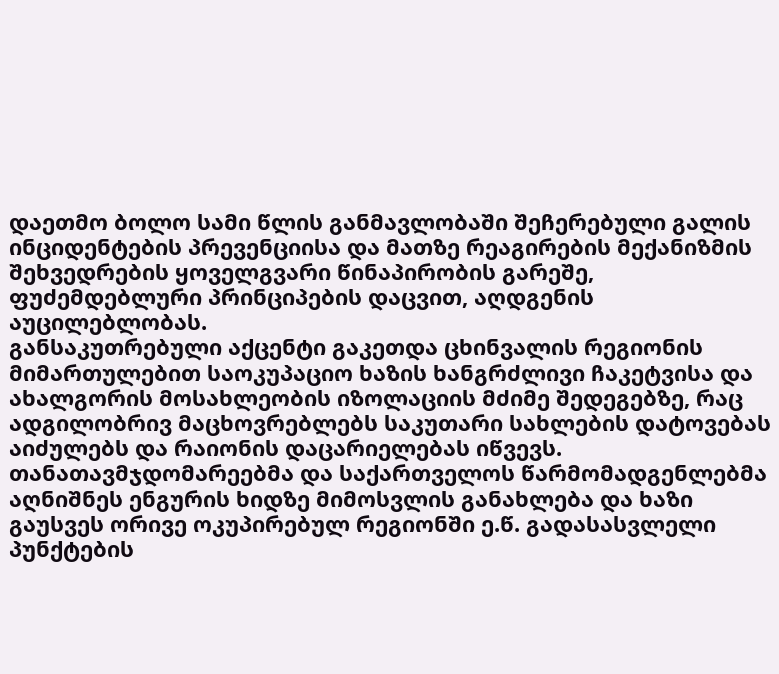დაეთმო ბოლო სამი წლის განმავლობაში შეჩერებული გალის ინციდენტების პრევენციისა და მათზე რეაგირების მექანიზმის შეხვედრების ყოველგვარი წინაპირობის გარეშე, ფუძემდებლური პრინციპების დაცვით, აღდგენის აუცილებლობას.
განსაკუთრებული აქცენტი გაკეთდა ცხინვალის რეგიონის მიმართულებით საოკუპაციო ხაზის ხანგრძლივი ჩაკეტვისა და ახალგორის მოსახლეობის იზოლაციის მძიმე შედეგებზე, რაც ადგილობრივ მაცხოვრებლებს საკუთარი სახლების დატოვებას აიძულებს და რაიონის დაცარიელებას იწვევს. თანათავმჯდომარეებმა და საქართველოს წარმომადგენლებმა აღნიშნეს ენგურის ხიდზე მიმოსვლის განახლება და ხაზი გაუსვეს ორივე ოკუპირებულ რეგიონში ე.წ. გადასასვლელი პუნქტების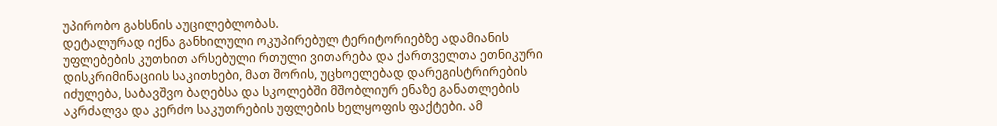უპირობო გახსნის აუცილებლობას.
დეტალურად იქნა განხილული ოკუპირებულ ტერიტორიებზე ადამიანის უფლებების კუთხით არსებული რთული ვითარება და ქართველთა ეთნიკური დისკრიმინაციის საკითხები, მათ შორის, უცხოელებად დარეგისტრირების იძულება, საბავშვო ბაღებსა და სკოლებში მშობლიურ ენაზე განათლების აკრძალვა და კერძო საკუთრების უფლების ხელყოფის ფაქტები. ამ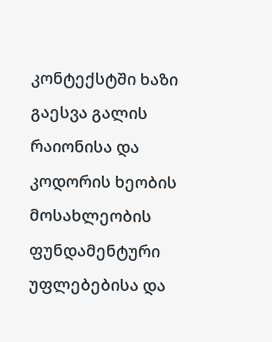კონტექსტში ხაზი გაესვა გალის რაიონისა და კოდორის ხეობის მოსახლეობის ფუნდამენტური უფლებებისა და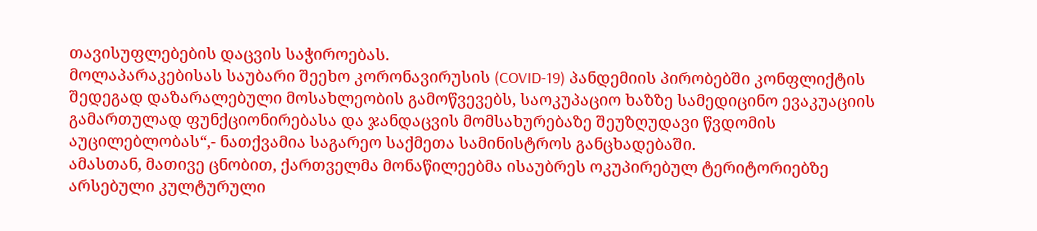თავისუფლებების დაცვის საჭიროებას.
მოლაპარაკებისას საუბარი შეეხო კორონავირუსის (COVID-19) პანდემიის პირობებში კონფლიქტის შედეგად დაზარალებული მოსახლეობის გამოწვევებს, საოკუპაციო ხაზზე სამედიცინო ევაკუაციის გამართულად ფუნქციონირებასა და ჯანდაცვის მომსახურებაზე შეუზღუდავი წვდომის აუცილებლობას“,- ნათქვამია საგარეო საქმეთა სამინისტროს განცხადებაში.
ამასთან, მათივე ცნობით, ქართველმა მონაწილეებმა ისაუბრეს ოკუპირებულ ტერიტორიებზე არსებული კულტურული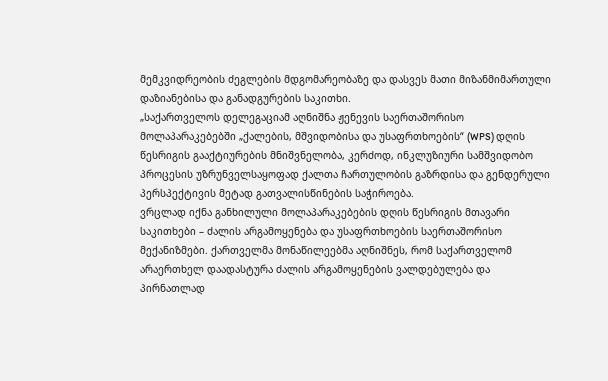მემკვიდრეობის ძეგლების მდგომარეობაზე და დასვეს მათი მიზანმიმართული დაზიანებისა და განადგურების საკითხი.
„საქართველოს დელეგაციამ აღნიშნა ჟენევის საერთაშორისო მოლაპარაკებებში „ქალების, მშვიდობისა და უსაფრთხოების“ (WPS) დღის წესრიგის გააქტიურების მნიშვნელობა, კერძოდ, ინკლუზიური სამშვიდობო პროცესის უზრუნველსაყოფად ქალთა ჩართულობის გაზრდისა და გენდერული პერსპექტივის მეტად გათვალისწინების საჭიროება.
ვრცლად იქნა განხილული მოლაპარაკებების დღის წესრიგის მთავარი საკითხები – ძალის არგამოყენება და უსაფრთხოების საერთაშორისო მექანიზმები. ქართველმა მონაწილეებმა აღნიშნეს, რომ საქართველომ არაერთხელ დაადასტურა ძალის არგამოყენების ვალდებულება და პირნათლად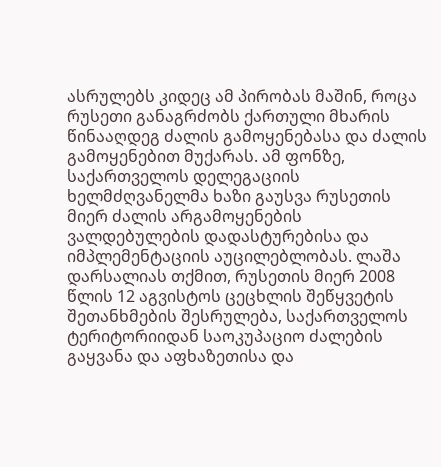ასრულებს კიდეც ამ პირობას მაშინ, როცა რუსეთი განაგრძობს ქართული მხარის წინააღდეგ ძალის გამოყენებასა და ძალის გამოყენებით მუქარას. ამ ფონზე, საქართველოს დელეგაციის ხელმძღვანელმა ხაზი გაუსვა რუსეთის მიერ ძალის არგამოყენების ვალდებულების დადასტურებისა და იმპლემენტაციის აუცილებლობას. ლაშა დარსალიას თქმით, რუსეთის მიერ 2008 წლის 12 აგვისტოს ცეცხლის შეწყვეტის შეთანხმების შესრულება, საქართველოს ტერიტორიიდან საოკუპაციო ძალების გაყვანა და აფხაზეთისა და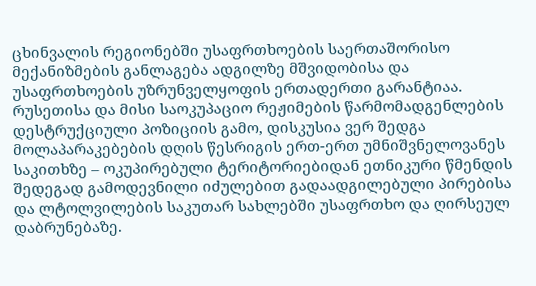ცხინვალის რეგიონებში უსაფრთხოების საერთაშორისო მექანიზმების განლაგება ადგილზე მშვიდობისა და უსაფრთხოების უზრუნველყოფის ერთადერთი გარანტიაა.
რუსეთისა და მისი საოკუპაციო რეჟიმების წარმომადგენლების დესტრუქციული პოზიციის გამო, დისკუსია ვერ შედგა მოლაპარაკებების დღის წესრიგის ერთ-ერთ უმნიშვნელოვანეს საკითხზე – ოკუპირებული ტერიტორიებიდან ეთნიკური წმენდის შედეგად გამოდევნილი იძულებით გადაადგილებული პირებისა და ლტოლვილების საკუთარ სახლებში უსაფრთხო და ღირსეულ დაბრუნებაზე.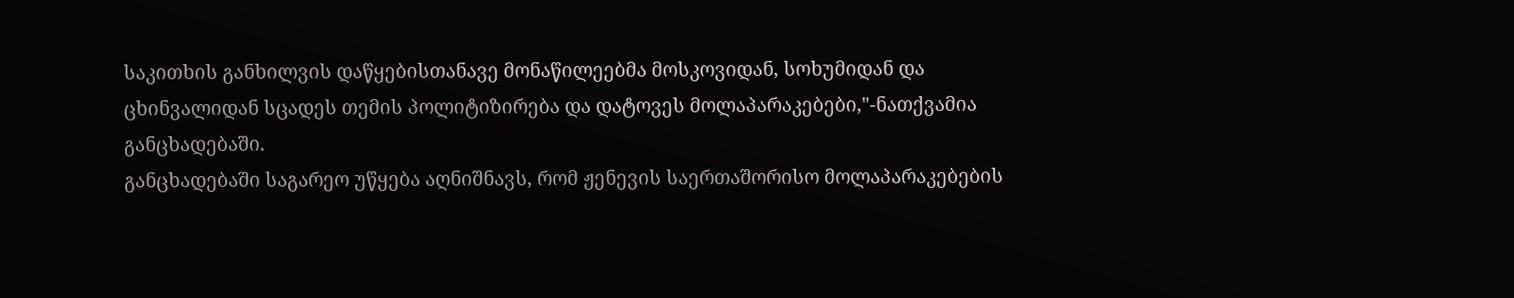საკითხის განხილვის დაწყებისთანავე მონაწილეებმა მოსკოვიდან, სოხუმიდან და ცხინვალიდან სცადეს თემის პოლიტიზირება და დატოვეს მოლაპარაკებები,"-ნათქვამია განცხადებაში.
განცხადებაში საგარეო უწყება აღნიშნავს, რომ ჟენევის საერთაშორისო მოლაპარაკებების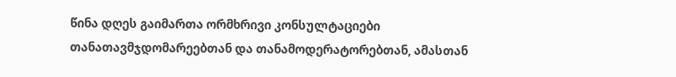წინა დღეს გაიმართა ორმხრივი კონსულტაციები თანათავმჯდომარეებთან და თანამოდერატორებთან, ამასთან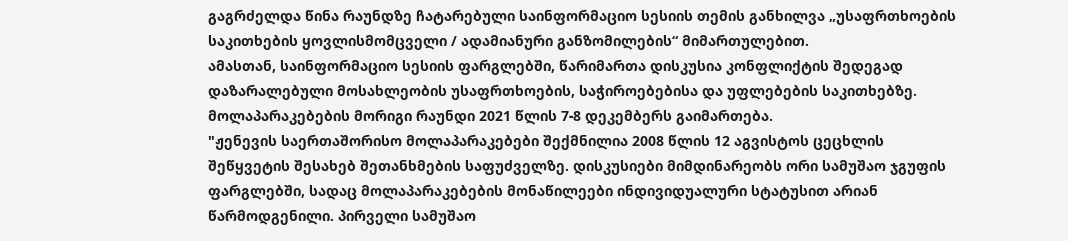გაგრძელდა წინა რაუნდზე ჩატარებული საინფორმაციო სესიის თემის განხილვა „უსაფრთხოების საკითხების ყოვლისმომცველი / ადამიანური განზომილების“ მიმართულებით.
ამასთან, საინფორმაციო სესიის ფარგლებში, წარიმართა დისკუსია კონფლიქტის შედეგად დაზარალებული მოსახლეობის უსაფრთხოების, საჭიროებებისა და უფლებების საკითხებზე.
მოლაპარაკებების მორიგი რაუნდი 2021 წლის 7-8 დეკემბერს გაიმართება.
"ჟენევის საერთაშორისო მოლაპარაკებები შექმნილია 2008 წლის 12 აგვისტოს ცეცხლის შეწყვეტის შესახებ შეთანხმების საფუძველზე. დისკუსიები მიმდინარეობს ორი სამუშაო ჯგუფის ფარგლებში, სადაც მოლაპარაკებების მონაწილეები ინდივიდუალური სტატუსით არიან წარმოდგენილი. პირველი სამუშაო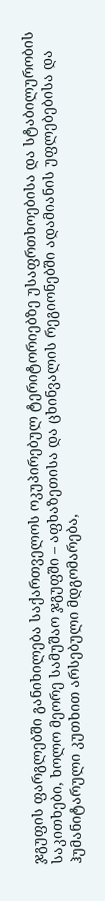ჯგუფის ფარგლებში განიხილება საქართველოს ოკუპირებულ ტერიტორიებზე უსაფრთხოებისა და სტაბილურობის საკითხები, ხოლო მეორე სამუშაო ჯგუფში – აფხაზეთისა და ცხინვალის რეგიონებში ადამიანის უფლებებისა და ჰუმანიტარული კუთხით არსებული მდგომარება,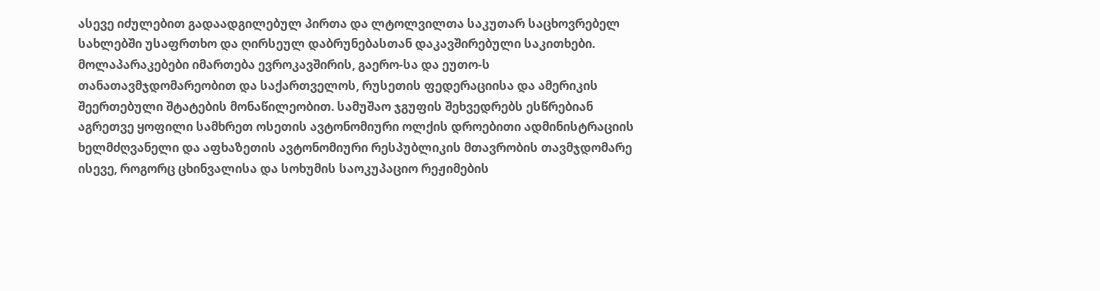ასევე იძულებით გადაადგილებულ პირთა და ლტოლვილთა საკუთარ საცხოვრებელ სახლებში უსაფრთხო და ღირსეულ დაბრუნებასთან დაკავშირებული საკითხები. მოლაპარაკებები იმართება ევროკავშირის, გაერო-სა და ეუთო-ს თანათავმჯდომარეობით და საქართველოს, რუსეთის ფედერაციისა და ამერიკის შეერთებული შტატების მონაწილეობით. სამუშაო ჯგუფის შეხვედრებს ესწრებიან აგრეთვე ყოფილი სამხრეთ ოსეთის ავტონომიური ოლქის დროებითი ადმინისტრაციის ხელმძღვანელი და აფხაზეთის ავტონომიური რესპუბლიკის მთავრობის თავმჯდომარე ისევე, როგორც ცხინვალისა და სოხუმის საოკუპაციო რეჟიმების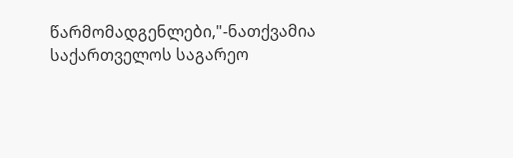წარმომადგენლები,"-ნათქვამია საქართველოს საგარეო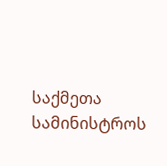საქმეთა სამინისტროს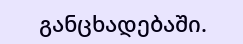განცხადებაში.